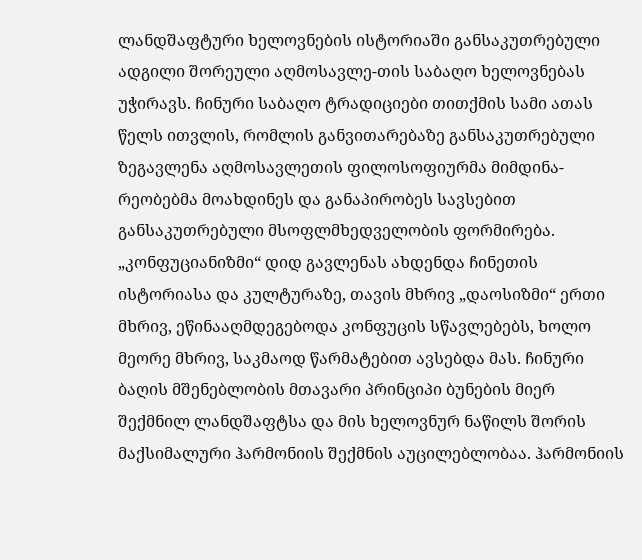ლანდშაფტური ხელოვნების ისტორიაში განსაკუთრებული ადგილი შორეული აღმოსავლე-თის საბაღო ხელოვნებას უჭირავს. ჩინური საბაღო ტრადიციები თითქმის სამი ათას წელს ითვლის, რომლის განვითარებაზე განსაკუთრებული ზეგავლენა აღმოსავლეთის ფილოსოფიურმა მიმდინა-რეობებმა მოახდინეს და განაპირობეს სავსებით განსაკუთრებული მსოფლმხედველობის ფორმირება. „კონფუციანიზმი“ დიდ გავლენას ახდენდა ჩინეთის ისტორიასა და კულტურაზე, თავის მხრივ „დაოსიზმი“ ერთი მხრივ, ეწინააღმდეგებოდა კონფუცის სწავლებებს, ხოლო მეორე მხრივ, საკმაოდ წარმატებით ავსებდა მას. ჩინური ბაღის მშენებლობის მთავარი პრინციპი ბუნების მიერ შექმნილ ლანდშაფტსა და მის ხელოვნურ ნაწილს შორის მაქსიმალური ჰარმონიის შექმნის აუცილებლობაა. ჰარმონიის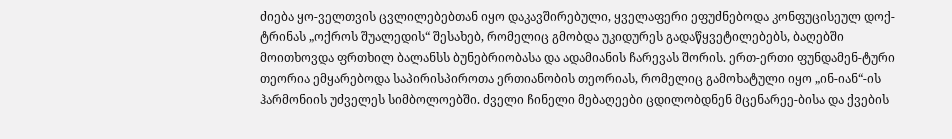ძიება ყო-ველთვის ცვლილებებთან იყო დაკავშირებული, ყველაფერი ეფუძნებოდა კონფუცისეულ დოქ-ტრინას „ოქროს შუალედის“ შესახებ, რომელიც გმობდა უკიდურეს გადაწყვეტილებებს, ბაღებში მოითხოვდა ფრთხილ ბალანსს ბუნებრიობასა და ადამიანის ჩარევას შორის. ერთ-ერთი ფუნდამენ-ტური თეორია ემყარებოდა საპირისპიროთა ერთიანობის თეორიას, რომელიც გამოხატული იყო „ინ-იან“-ის ჰარმონიის უძველეს სიმბოლოებში. ძველი ჩინელი მებაღეები ცდილობდნენ მცენარეე-ბისა და ქვების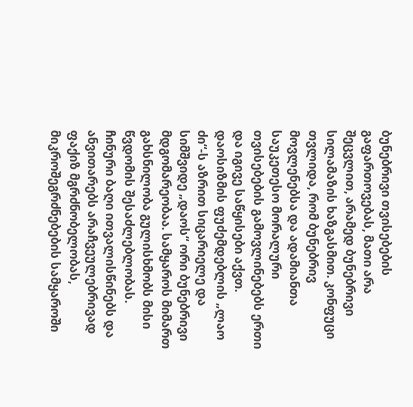ბუნებრივი თვისებების გაფართოვებას, მათი არა შეცვლით, არამედ ბუნებრივი სილამაზის ხაზგასმით. კონფუცი თვლიდა, რომ ბუნებრივ მოვლენებსა და ადამიანთა საუკეთესო მორალური თვისებების გამოვლინებებს ერთი და იგივე საწყისები აქვთ. დაოსიზმის ფუძემდებლის „ლაო ძი“-ს აზრით სიცარიელე და სიმშვიდე „დაოს“ ორი ბუნებრივი მდგომარეობაა. სამყაროს მიმართ გახსნილობა გულისხმობს მისი წვდომის შესაძლებლობას. ჩინური ბაღი ითვალისწინებს და ანვითარებს არაჩვეულებრივად ფაქიზ მგრძნობელობას, მიკროშეგრძნებების სამყაროში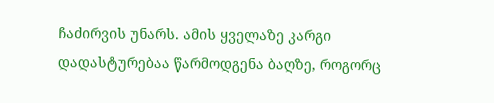ჩაძირვის უნარს. ამის ყველაზე კარგი დადასტურებაა წარმოდგენა ბაღზე, როგორც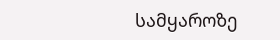სამყაროზე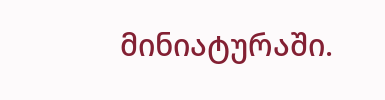მინიატურაში.